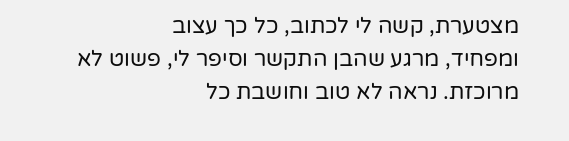מצטערת, קשה לי לכתוב, כל כך עצוב
ומפחיד, מרגע שהבן התקשר וסיפר לי, פשוט לא מרוכזת. נראה לא טוב וחושבת כל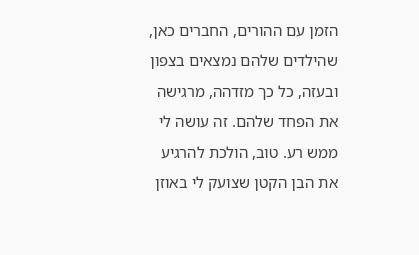הזמן עם ההורים, החברים כאן, שהילדים שלהם נמצאים בצפון ובעזה, כל כך מזדהה, מרגישה את הפחד שלהם. זה עושה לי ממש רע. טוב, הולכת להרגיע את הבן הקטן שצועק לי באוזן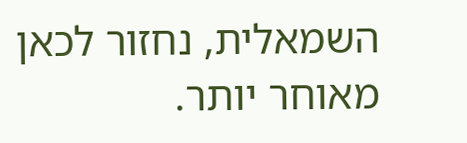השמאלית, נחזור לכאן מאוחר יותר.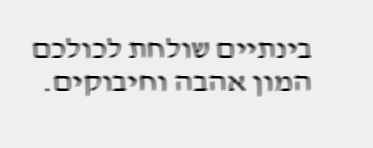בינתיים שולחת לכולכם המון אהבה וחיבוקים.